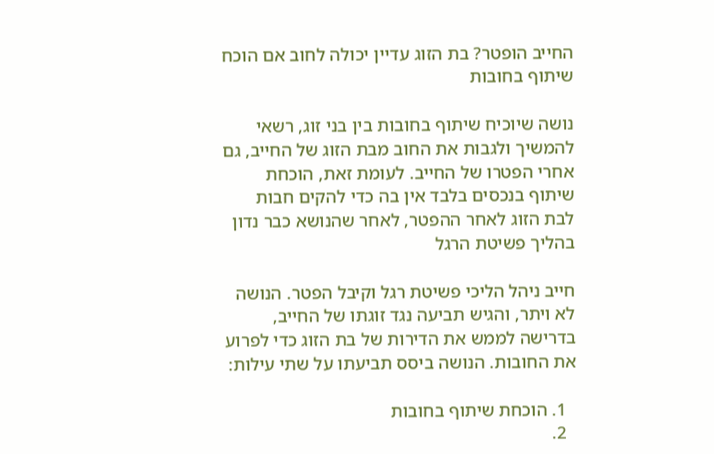החייב הופטר? בת הזוג עדיין יכולה לחוב אם הוכח שיתוף בחובות

נושה שיוכיח שיתוף בחובות בין בני זוג, רשאי להמשיך ולגבות את החוב מבת הזוג של החייב, גם אחרי הפטרו של החייב. לעומת זאת, הוכחת שיתוף בנכסים בלבד אין בה כדי להקים חבות לבת הזוג לאחר ההפטר, לאחר שהנושא כבר נדון בהליך פשיטת הרגל

חייב ניהל הליכי פשיטת רגל וקיבל הפטר. הנושה לא ויתר, והגיש תביעה נגד זוגתו של החייב, בדרישה לממש את הדירות של בת הזוג כדי לפרוע את החובות. הנושה ביסס תביעתו על שתי עילות:

  1. הוכחת שיתוף בחובות
  2.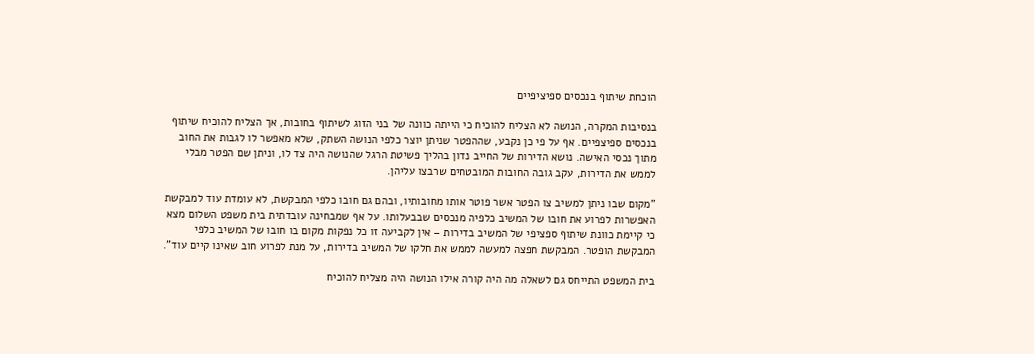הוכחת שיתוף בנכסים ספיציפיים

בנסיבות המקרה, הנושה לא הצליח להוכיח כי הייתה כוונה של בני הזוג לשיתוף בחובות, אך הצליח להוכיח שיתוף בנכסים ספיצפיים. אף על פי כן נקבע, שההפטר שניתן יוצר כלפי הנושה השתק, שלא מאפשר לו לגבות את החוב מתוך נכסי האישה. נושא הדירות של החייב נדון בהליך פשיטת הרגל שהנושה היה צד לו, וניתן שם הפטר מבלי לממש את הדירות, עקב גובה החובות המובטחים שרבצו עליהן.

"מקום שבו ניתן למשיב צו הפטר אשר פוטר אותו מחובותיו, ובהם גם חובו כלפי המבקשת, לא עומדת עוד למבקשת האפשרות לפרוע את חובו של המשיב כלפיה מנכסים שבבעלותו. על אף שמבחינה עובדתית בית משפט השלום מצא כי קיימת כוונת שיתוף ספציפי של המשיב בדירות – אין לקביעה זו כל נפקות מקום בו חובו של המשיב כלפי המבקשת הופטר. המבקשת חפצה למעשה לממש את חלקו של המשיב בדירות, על מנת לפרוע חוב שאינו קיים עוד".

בית המשפט התייחס גם לשאלה מה היה קורה אילו הנושה היה מצליח להוכיח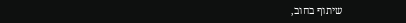שיתוף בחוב,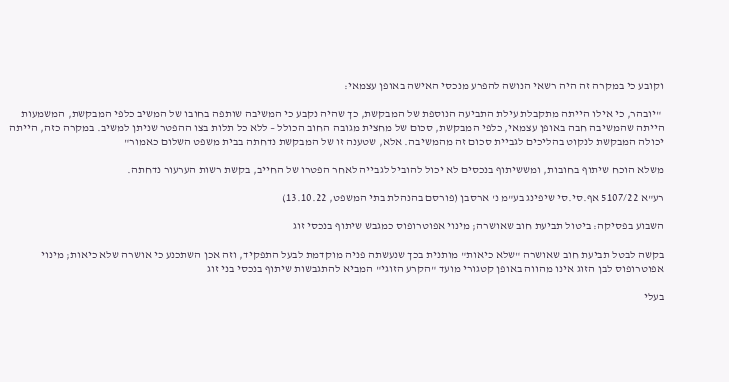וקובע כי במקרה זה היה רשאי הנושה להפרע מנכסי האישה באופן עצמאי:

 "יובהר, כי אילו הייתה מתקבלת עילת התביעה הנוספת של המבקשת, כך שהיה נקבע כי המשיבה שותפה בחובו של המשיב כלפי המבקשת, המשמעות הייתה שהמשיבה חבה באופן עצמאי, כלפי המבקשת, סכום של מחצית מגובה החוב הכולל – ללא כל תלות בצו ההפטר שניתן למשיב. במקרה כזה, הייתה יכולה המבקשת לנקוט בהליכים לגביית סכום זה מהמשיבה. אלא, שטענה זו של המבקשת נדחתה בבית משפט השלום כאמור"

משלא הוכח שיתוף בחובות, ומששיתוף בנכסים לא יכול להוביל לגבייה לאחר הפטרו של החייב, בקשת רשות הערעור נדחתה.

רע"א 5107/22 אף.סי.סי שיפינג בע"מ נ' ארסבן (פורסם בהנהלת בתי המשפט, 13.10.22)

השבוע בפסיקה: ביטול תביעת חוב שאושרה; מינוי אפוטרופוס כמגבש שיתוף בנכסי זוג

בקשה לבטל תביעת חוב שאושרה "שלא כיאות" מותנית בכך שנעשתה פניה מוקדמת לבעל התפקיד, וזה אכן השתכנע כי אושרה שלא כיאות; מינוי אפוטרופוס לבן הזוג אינו מהווה באופן קטגורי מועד "הקרע הזוגי" המביא להתגבשות שיתוף בנכסי בני זוג

בעלי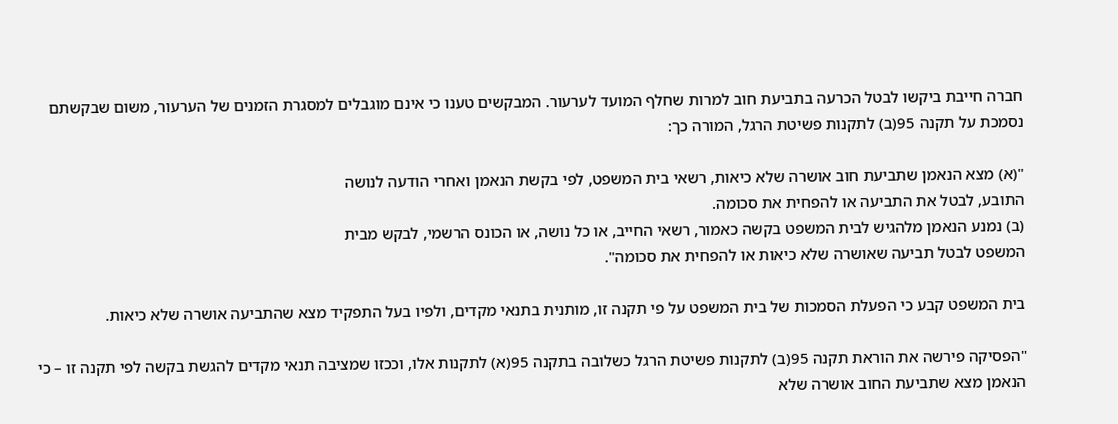חברה חייבת ביקשו לבטל הכרעה בתביעת חוב למרות שחלף המועד לערעור. המבקשים טענו כי אינם מוגבלים למסגרת הזמנים של הערעור, משום שבקשתם נסמכת על תקנה 95(ב) לתקנות פשיטת הרגל, המורה כך:

"(א) מצא הנאמן שתביעת חוב אושרה שלא כיאות, רשאי בית המשפט, לפי בקשת הנאמן ואחרי הודעה לנושה
התובע, לבטל את התביעה או להפחית את סכומה.
(ב) נמנע הנאמן מלהגיש לבית המשפט בקשה כאמור, רשאי החייב, או כל נושה, או הכונס הרשמי, לבקש מבית
המשפט לבטל תביעה שאושרה שלא כיאות או להפחית את סכומה".

בית המשפט קבע כי הפעלת הסמכות של בית המשפט על פי תקנה זו, מותנית בתנאי מקדים, ולפיו בעל התפקיד מצא שהתביעה אושרה שלא כיאות.

"הפסיקה פירשה את הוראת תקנה 95(ב) לתקנות פשיטת הרגל כשלובה בתקנה 95(א) לתקנות אלו, וככזו שמציבה תנאי מקדים להגשת בקשה לפי תקנה זו – כי הנאמן מצא שתביעת החוב אושרה שלא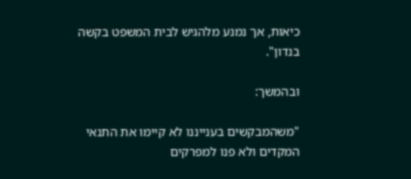כיאות, אך נמנע מלהגיש לבית המשפט בקשה בנדון".

ובהמשך:

"משהמבקשים בענייננו לא קיימו את התנאי המקדים ולא פנו למפרקים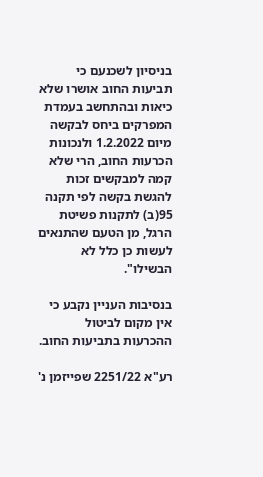בניסיון לשכנעם כי תביעות החוב אושרו שלא כיאות ובהתחשב בעמדת המפרקים ביחס לבקשה מיום 1.2.2022 ולנכונות הכרעות החוב, הרי שלא קמה למבקשים זכות להגשת בקשה לפי תקנה 95(ב) לתקנות פשיטת הרגל, מן הטעם שהתנאים לעשות כן כלל לא הבשילו".

בנסיבות העניין נקבע כי אין מקום לביטול ההכרעות בתביעות החוב.

רע"א 2251/22 שפייזמן נ'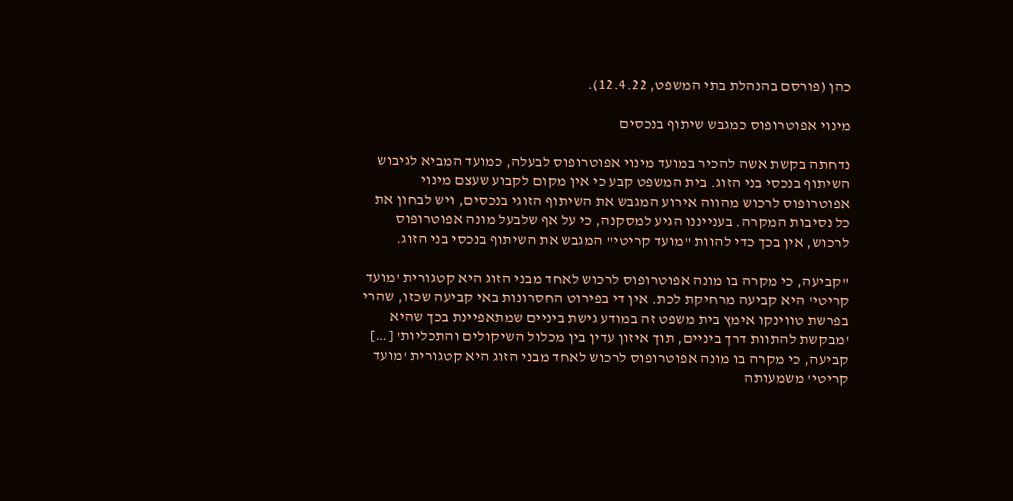כהן (פורסם בהנהלת בתי המשפט, 12.4.22).

מינוי אפוטרופוס כמגבש שיתוף בנכסים

נדחתה בקשת אשה להכיר במועד מינוי אפוטרופוס לבעלה, כמועד המביא לגיבוש השיתוף בנכסי בני הזוג. בית המשפט קבע כי אין מקום לקבוע שעצם מינוי אפוטרופוס לרכוש מהווה אירוע המגבש את השיתוף הזוגי בנכסים, ויש לבחון את כל נסיבות המקרה. בענייננו הגיע למסקנה, כי על אף שלבעל מונה אפוטרופוס לרכוש, אין בכך כדי להוות "מועד קריטי" המגבש את השיתוף בנכסי בני הזוג.

"קביעה, כי מקרה בו מונה אפוטרופוס לרכוש לאחד מבני הזוג היא קטגורית 'מועד קריטי' היא קביעה מרחיקת לכת. אין די בפירוט החסרונות באי קביעה שכזו, שהרי בפרשת טווינקו אימץ בית משפט זה במודע גישת ביניים שמתאפיינת בכך שהיא 'מבקשת להתוות דרך ביניים, תוך איזון עדין בין מכלול השיקולים והתכליות' […] קביעה, כי מקרה בו מונה אפוטרופוס לרכוש לאחד מבני הזוג היא קטגורית 'מועד קריטי' משמעותה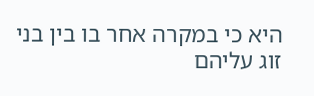היא כי במקרה אחר בו בין בני זוג עליהם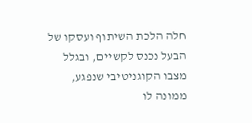חלה הלכת השיתוף ועסקו של הבעל נכנס לקשיים, ובגלל מצבו הקוגניטיבי שנפגע, ממונה לו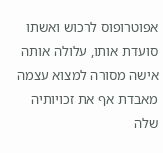אפוטרופוס לרכוש ואשתו סועדת אותו, עלולה אותה אישה מסורה למצוא עצמה מאבדת אף את זכויותיה שלה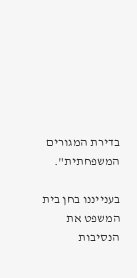בדירת המגורים המשפחתית".

בענייננו בחן בית המשפט את הנסיבות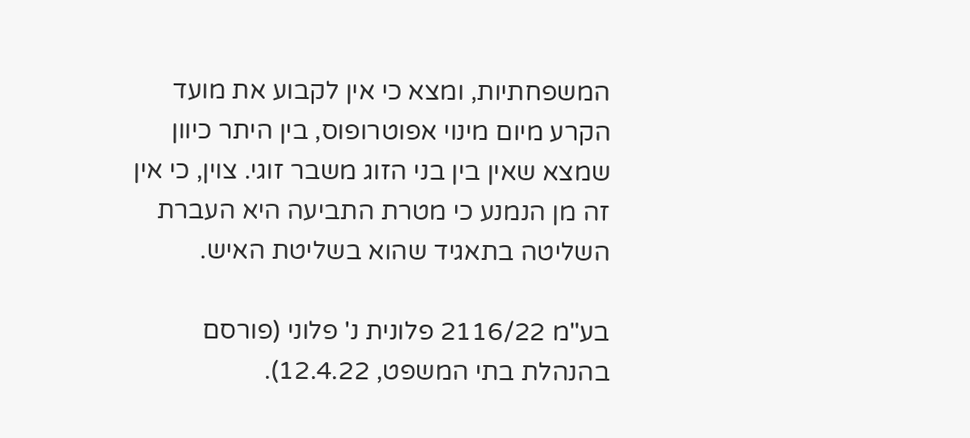המשפחתיות, ומצא כי אין לקבוע את מועד הקרע מיום מינוי אפוטרופוס, בין היתר כיוון שמצא שאין בין בני הזוג משבר זוגי. צוין, כי אין זה מן הנמנע כי מטרת התביעה היא העברת השליטה בתאגיד שהוא בשליטת האיש.

בע"מ 2116/22 פלונית נ' פלוני (פורסם בהנהלת בתי המשפט, 12.4.22).